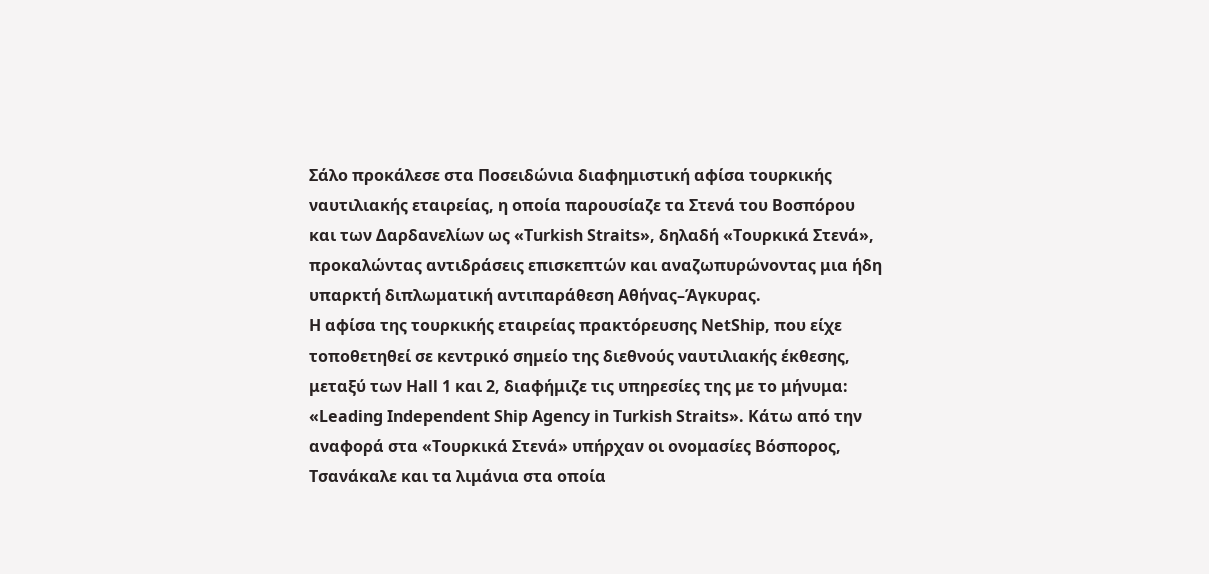Σάλο προκάλεσε στα Ποσειδώνια διαφημιστική αφίσα τουρκικής ναυτιλιακής εταιρείας, η οποία παρουσίαζε τα Στενά του Βοσπόρου και των Δαρδανελίων ως «Turkish Straits», δηλαδή «Τουρκικά Στενά», προκαλώντας αντιδράσεις επισκεπτών και αναζωπυρώνοντας μια ήδη υπαρκτή διπλωματική αντιπαράθεση Αθήνας–Άγκυρας.
Η αφίσα της τουρκικής εταιρείας πρακτόρευσης NetShip, που είχε τοποθετηθεί σε κεντρικό σημείο της διεθνούς ναυτιλιακής έκθεσης, μεταξύ των Hall 1 και 2, διαφήμιζε τις υπηρεσίες της με το μήνυμα: «Leading Independent Ship Agency in Turkish Straits». Κάτω από την αναφορά στα «Τουρκικά Στενά» υπήρχαν οι ονομασίες Βόσπορος, Τσανάκαλε και τα λιμάνια στα οποία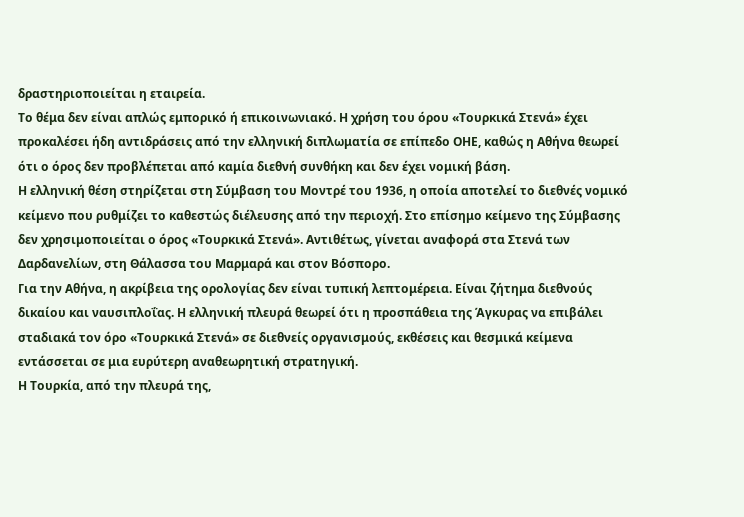δραστηριοποιείται η εταιρεία.
Το θέμα δεν είναι απλώς εμπορικό ή επικοινωνιακό. Η χρήση του όρου «Τουρκικά Στενά» έχει προκαλέσει ήδη αντιδράσεις από την ελληνική διπλωματία σε επίπεδο ΟΗΕ, καθώς η Αθήνα θεωρεί ότι ο όρος δεν προβλέπεται από καμία διεθνή συνθήκη και δεν έχει νομική βάση.
Η ελληνική θέση στηρίζεται στη Σύμβαση του Μοντρέ του 1936, η οποία αποτελεί το διεθνές νομικό κείμενο που ρυθμίζει το καθεστώς διέλευσης από την περιοχή. Στο επίσημο κείμενο της Σύμβασης δεν χρησιμοποιείται ο όρος «Τουρκικά Στενά». Αντιθέτως, γίνεται αναφορά στα Στενά των Δαρδανελίων, στη Θάλασσα του Μαρμαρά και στον Βόσπορο.
Για την Αθήνα, η ακρίβεια της ορολογίας δεν είναι τυπική λεπτομέρεια. Είναι ζήτημα διεθνούς δικαίου και ναυσιπλοΐας. Η ελληνική πλευρά θεωρεί ότι η προσπάθεια της Άγκυρας να επιβάλει σταδιακά τον όρο «Τουρκικά Στενά» σε διεθνείς οργανισμούς, εκθέσεις και θεσμικά κείμενα εντάσσεται σε μια ευρύτερη αναθεωρητική στρατηγική.
Η Τουρκία, από την πλευρά της,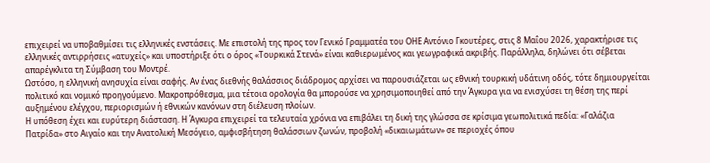επιχειρεί να υποβαθμίσει τις ελληνικές ενστάσεις. Με επιστολή της προς τον Γενικό Γραμματέα του ΟΗΕ Αντόνιο Γκουτέρες, στις 8 Μαΐου 2026, χαρακτήρισε τις ελληνικές αντιρρήσεις «ατυχείς» και υποστήριξε ότι ο όρος «Τουρκικά Στενά» είναι καθιερωμένος και γεωγραφικά ακριβής. Παράλληλα, δηλώνει ότι σέβεται απαρέγκλιτα τη Σύμβαση του Μοντρέ.
Ωστόσο, η ελληνική ανησυχία είναι σαφής. Αν ένας διεθνής θαλάσσιος διάδρομος αρχίσει να παρουσιάζεται ως εθνική τουρκική υδάτινη οδός, τότε δημιουργείται πολιτικό και νομικό προηγούμενο. Μακροπρόθεσμα, μια τέτοια ορολογία θα μπορούσε να χρησιμοποιηθεί από την Άγκυρα για να ενισχύσει τη θέση της περί αυξημένου ελέγχου, περιορισμών ή εθνικών κανόνων στη διέλευση πλοίων.
Η υπόθεση έχει και ευρύτερη διάσταση. Η Άγκυρα επιχειρεί τα τελευταία χρόνια να επιβάλει τη δική της γλώσσα σε κρίσιμα γεωπολιτικά πεδία: «Γαλάζια Πατρίδα» στο Αιγαίο και την Ανατολική Μεσόγειο, αμφισβήτηση θαλάσσιων ζωνών, προβολή «δικαιωμάτων» σε περιοχές όπου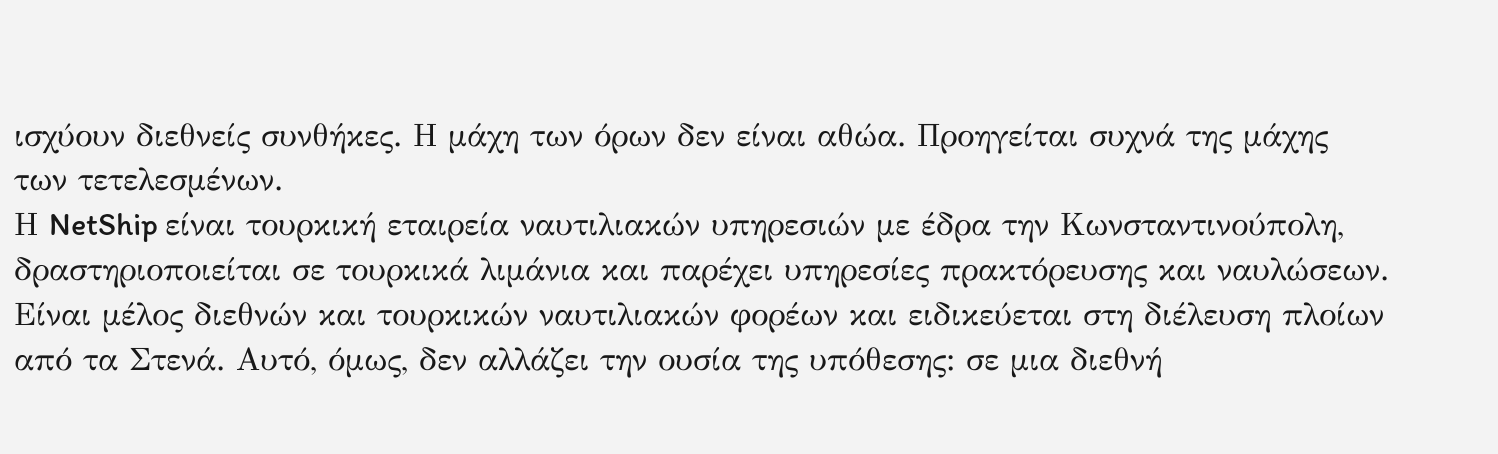ισχύουν διεθνείς συνθήκες. Η μάχη των όρων δεν είναι αθώα. Προηγείται συχνά της μάχης των τετελεσμένων.
Η NetShip είναι τουρκική εταιρεία ναυτιλιακών υπηρεσιών με έδρα την Κωνσταντινούπολη, δραστηριοποιείται σε τουρκικά λιμάνια και παρέχει υπηρεσίες πρακτόρευσης και ναυλώσεων. Είναι μέλος διεθνών και τουρκικών ναυτιλιακών φορέων και ειδικεύεται στη διέλευση πλοίων από τα Στενά. Αυτό, όμως, δεν αλλάζει την ουσία της υπόθεσης: σε μια διεθνή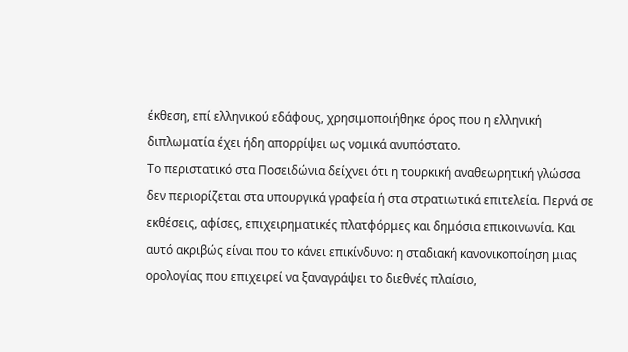έκθεση, επί ελληνικού εδάφους, χρησιμοποιήθηκε όρος που η ελληνική διπλωματία έχει ήδη απορρίψει ως νομικά ανυπόστατο.
Το περιστατικό στα Ποσειδώνια δείχνει ότι η τουρκική αναθεωρητική γλώσσα δεν περιορίζεται στα υπουργικά γραφεία ή στα στρατιωτικά επιτελεία. Περνά σε εκθέσεις, αφίσες, επιχειρηματικές πλατφόρμες και δημόσια επικοινωνία. Και αυτό ακριβώς είναι που το κάνει επικίνδυνο: η σταδιακή κανονικοποίηση μιας ορολογίας που επιχειρεί να ξαναγράψει το διεθνές πλαίσιο,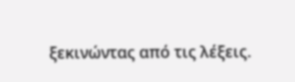ξεκινώντας από τις λέξεις.